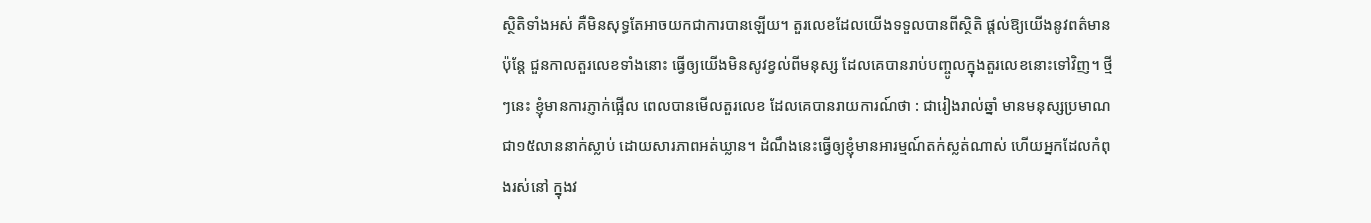សិ្ថតិទាំងអស់ គឺមិនសុទ្ធតែអាចយកជាការបានឡើយ។ តួរលេខដែលយើងទទួលបានពីស្ថិតិ ផ្តល់ឱ្យយើងនូវពត៌មាន ប៉ុន្តែ ជួនកាលតួរលេខទាំងនោះ ធ្វើឲ្យយើងមិនសូវខ្វល់ពីមនុស្ស ដែលគេបានរាប់បញ្ចូលក្នុងតួរលេខនោះទៅវិញ។ ថ្មីៗនេះ ខ្ញុំមានការភ្ញាក់ផ្អើល ពេលបានមើលតួរលេខ ដែលគេបានរាយការណ៍ថា : ជារៀងរាល់ឆ្នាំ មានមនុស្សប្រមាណជា១៥លាននាក់ស្លាប់ ដោយសារភាពអត់ឃ្លាន។ ដំណឹងនេះធ្វើឲ្យខ្ញុំមានអារម្មណ៍តក់ស្លត់ណាស់ ហើយអ្នកដែលកំពុងរស់នៅ ក្នុងវ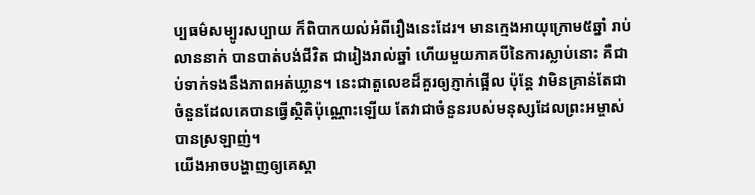ប្បធម៌សម្បូរសប្បាយ ក៏ពិបាកយល់អំពីរឿងនេះដែរ។ មានក្មេងអាយុក្រោម៥ឆ្នាំ រាប់លាននាក់ បានបាត់បង់ជីវិត ជារៀងរាល់ឆ្នាំ ហើយមួយភាគបីនៃការស្លាប់នោះ គឺជាប់ទាក់ទងនឹងភាពអត់ឃ្លាន។ នេះជាតួលេខដ៏គួរឲ្យភ្ញាក់ផ្អើល ប៉ុន្តែ វាមិនគ្រាន់តែជាចំនួនដែលគេបានធ្វើស្ថិតិប៉ុណ្ណោះឡើយ តែវាជាចំនួនរបស់មនុស្សដែលព្រះអម្ចាស់បានស្រឡាញ់។
យើងអាចបង្ហាញឲ្យគេស្គា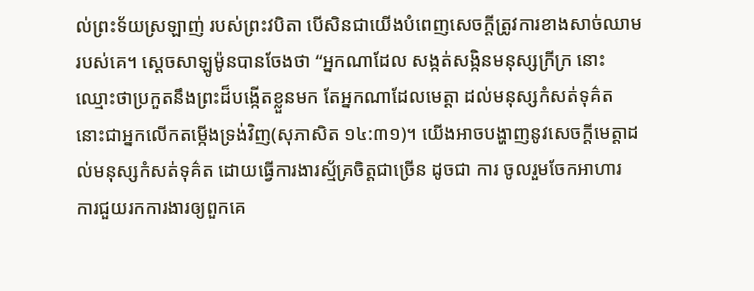ល់ព្រះទ័យស្រឡាញ់ របស់ព្រះវបិតា បើសិនជាយើងបំពេញសេចក្តីត្រូវការខាងសាច់ឈាមរបស់គេ។ ស្តេចសាឡូម៉ូនបានចែងថា “អ្នកណាដែល សង្កត់សង្កិនមនុស្សក្រីក្រ នោះឈ្មោះថាប្រកួតនឹងព្រះដ៏បង្កើតខ្លួនមក តែអ្នកណាដែលមេត្តា ដល់មនុស្សកំសត់ទុគ៌ត នោះជាអ្នកលើកតម្កើងទ្រង់វិញ(សុភាសិត ១៤:៣១)។ យើងអាចបង្ហាញនូវសេចក្តីមេត្តាដល់មនុស្សកំសត់ទុគ៌ត ដោយធ្វើការងារស្ម័គ្រចិត្តជាច្រើន ដូចជា ការ ចូលរួមចែកអាហារ ការជួយរកការងារឲ្យពួកគេ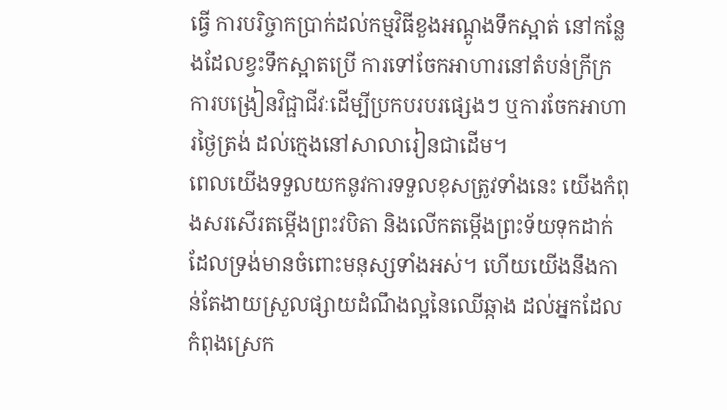ធ្វើ ការបរិច្ចាកប្រាក់ដល់កម្មវិធីខួងអណ្តូងទឹកស្អាត់ នៅកន្លែងដែលខ្វះទឹកស្អាតប្រើ ការទៅចែកអាហារនៅតំបន់ក្រីក្រ ការបង្រៀនវិជ្ផាជីវៈដើម្បីប្រកបរបរផ្សេងៗ ឬការចែកអាហារថ្ងៃត្រង់ ដល់ក្មេងនៅសាលារៀនជាដើម។
ពេលយើងទទួលយកនូវការទទួលខុសត្រូវទាំងនេះ យើងកំពុងសរសើរតម្កើងព្រះវបិតា និងលើកតម្កើងព្រះទ័យទុកដាក់ ដែលទ្រង់មានចំពោះមនុស្សទាំងអស់។ ហើយយើងនឹងកាន់តែងាយស្រួលផ្សាយដំណឹងល្អនៃឈើឆ្កាង ដល់អ្នកដែលកំពុងស្រេក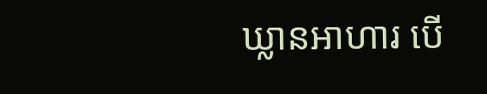ឃ្លានអាហារ បើ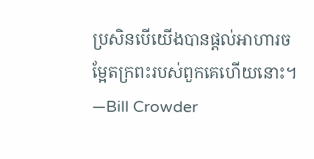ប្រសិនបើយើងបានផ្តល់អាហារចម្អែតក្រពះរបស់ពួកគេហើយនោះ។ —Bill Crowder